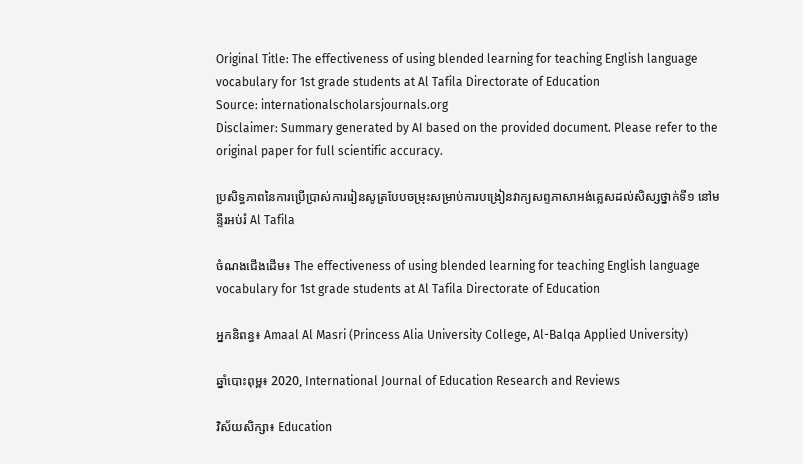Original Title: The effectiveness of using blended learning for teaching English language vocabulary for 1st grade students at Al Tafila Directorate of Education
Source: internationalscholarsjournals.org
Disclaimer: Summary generated by AI based on the provided document. Please refer to the original paper for full scientific accuracy.

ប្រសិទ្ធភាពនៃការប្រើប្រាស់ការរៀនសូត្របែបចម្រុះសម្រាប់ការបង្រៀនវាក្យសព្ទភាសាអង់គ្លេសដល់សិស្សថ្នាក់ទី១ នៅមន្ទីរអប់រំ Al Tafila

ចំណងជើងដើម៖ The effectiveness of using blended learning for teaching English language vocabulary for 1st grade students at Al Tafila Directorate of Education

អ្នកនិពន្ធ៖ Amaal Al Masri (Princess Alia University College, Al-Balqa Applied University)

ឆ្នាំបោះពុម្ព៖ 2020, International Journal of Education Research and Reviews

វិស័យសិក្សា៖ Education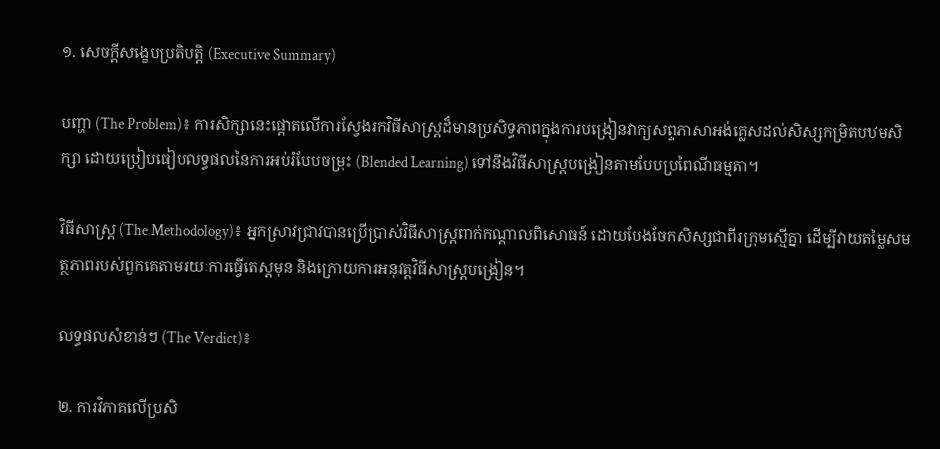១. សេចក្តីសង្ខេបប្រតិបត្តិ (Executive Summary)

បញ្ហា (The Problem)៖ ការសិក្សានេះផ្តោតលើការស្វែងរកវិធីសាស្ត្រដ៏មានប្រសិទ្ធភាពក្នុងការបង្រៀនវាក្យសព្ទភាសាអង់គ្លេសដល់សិស្សកម្រិតបឋមសិក្សា ដោយប្រៀបធៀបលទ្ធផលនៃការអប់រំបែបចម្រុះ (Blended Learning) ទៅនឹងវិធីសាស្ត្របង្រៀនតាមបែបប្រពៃណីធម្មតា។

វិធីសាស្ត្រ (The Methodology)៖ អ្នកស្រាវជ្រាវបានប្រើប្រាស់វិធីសាស្ត្រពាក់កណ្តាលពិសោធន៍ ដោយបែងចែកសិស្សជាពីរក្រុមស្មើគ្នា ដើម្បីវាយតម្លៃសមត្ថភាពរបស់ពួកគេតាមរយៈការធ្វើតេស្តមុន និងក្រោយការអនុវត្តវិធីសាស្ត្របង្រៀន។

លទ្ធផលសំខាន់ៗ (The Verdict)៖

២. ការវិភាគលើប្រសិ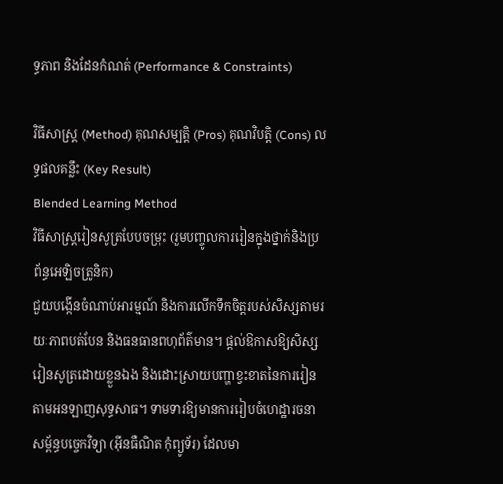ទ្ធភាព និងដែនកំណត់ (Performance & Constraints)

វិធីសាស្ត្រ (Method) គុណសម្បត្តិ (Pros) គុណវិបត្តិ (Cons) លទ្ធផលគន្លឹះ (Key Result)
Blended Learning Method
វិធីសាស្ត្ររៀនសូត្របែបចម្រុះ (រួមបញ្ចូលការរៀនក្នុងថ្នាក់និងប្រព័ន្ធអេឡិចត្រូនិក)
ជួយបង្កើនចំណាប់អារម្មណ៍ និងការលើកទឹកចិត្តរបស់សិស្សតាមរយៈភាពបត់បែន និងធនធានពហុព័ត៌មាន។ ផ្តល់ឱកាសឱ្យសិស្សរៀនសូត្រដោយខ្លួនឯង និងដោះស្រាយបញ្ហាខ្វះខាតនៃការរៀនតាមអនឡាញសុទ្ធសាធ។ ទាមទារឱ្យមានការរៀបចំហេដ្ឋារចនាសម្ព័ន្ធបច្ចេកវិទ្យា (អ៊ីនធឺណិត កុំព្យូទ័រ) ដែលមា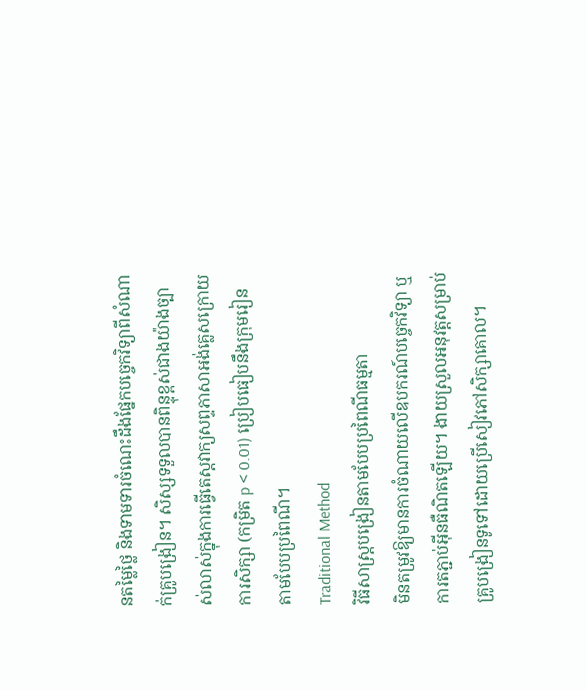នតម្លៃថ្លៃ និងទាមទារចំណេះដឹងផ្នែកបច្ចេកវិទ្យាពីសំណាក់គ្រូបង្រៀន។ សិស្សទទួលបានពិន្ទុខ្ពស់ជាងយ៉ាងច្បាស់លាស់ក្នុងការធ្វើតេស្តវាក្យសព្ទភាសាអង់គ្លេសក្រោយការសិក្សា (កម្រិត p < 0.01) ប្រៀបធៀបនឹងក្រុមរៀនតាមបែបប្រពៃណី។
Traditional Method
វិធីសាស្ត្របង្រៀនតាមបែបប្រពៃណីធម្មតា
មិនតម្រូវឱ្យមានការចំណាយលើឧបករណ៍បច្ចេកវិទ្យា ឬការតភ្ជាប់អ៊ីនធឺណិតឡើយ។ ងាយស្រួលអនុវត្តសម្រាប់គ្រូបង្រៀនទូទៅដោយប្រើសៀវភៅសិក្សាគោល។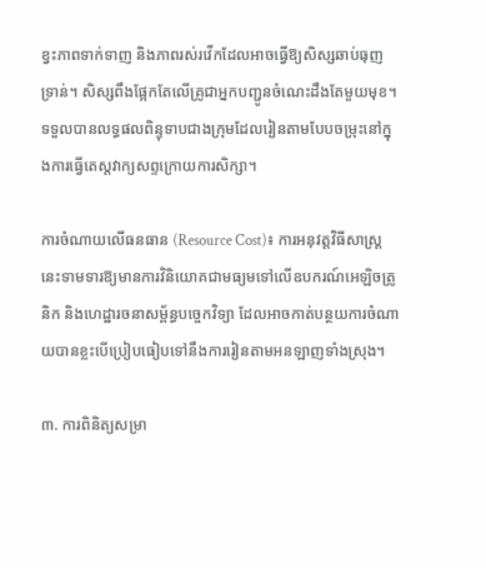ខ្វះភាពទាក់ទាញ និងភាពរស់រវើកដែលអាចធ្វើឱ្យសិស្សឆាប់ធុញទ្រាន់។ សិស្សពឹងផ្អែកតែលើគ្រូជាអ្នកបញ្ជូនចំណេះដឹងតែមួយមុខ។ ទទួលបានលទ្ធផលពិន្ទុទាបជាងក្រុមដែលរៀនតាមបែបចម្រុះនៅក្នុងការធ្វើតេស្តវាក្យសព្ទក្រោយការសិក្សា។

ការចំណាយលើធនធាន (Resource Cost)៖ ការអនុវត្តវិធីសាស្ត្រនេះទាមទារឱ្យមានការវិនិយោគជាមធ្យមទៅលើឧបករណ៍អេឡិចត្រូនិក និងហេដ្ឋារចនាសម្ព័ន្ធបច្ចេកវិទ្យា ដែលអាចកាត់បន្ថយការចំណាយបានខ្លះបើប្រៀបធៀបទៅនឹងការរៀនតាមអនឡាញទាំងស្រុង។

៣. ការពិនិត្យសម្រា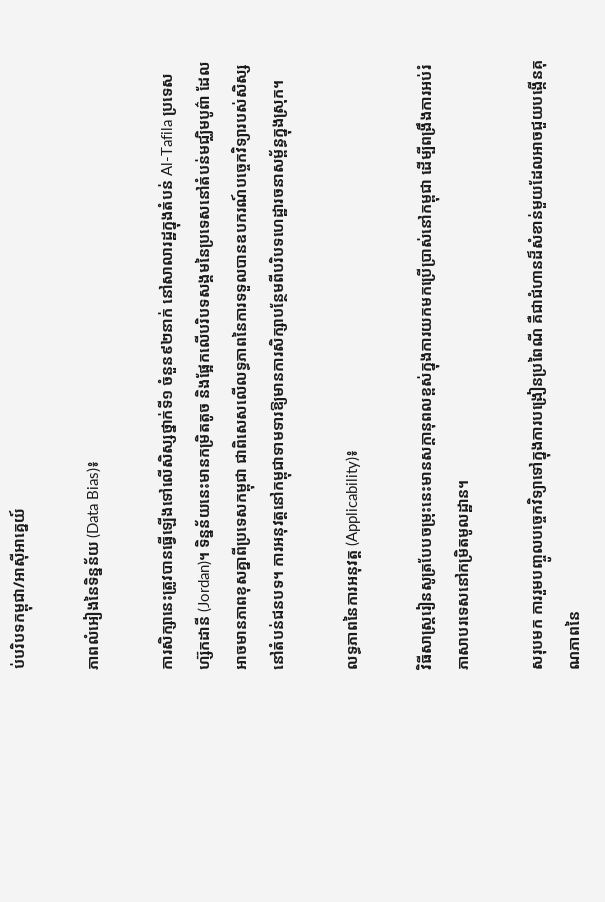ប់បរិបទកម្ពុជា/អាស៊ីអាគ្នេយ៍

ភាពលំអៀងនៃទិន្នន័យ (Data Bias)៖

ការសិក្សានេះត្រូវបានធ្វើឡើងទៅលើសិស្សថ្នាក់ទី១ ចំនួន៩២នាក់ នៅសាលារដ្ឋក្នុងតំបន់ Al-Tafila ប្រទេសហ្ស៊កដានី (Jordan)។ ទិន្នន័យនេះមានកម្រិតតូច និងផ្អែកលើបរិបទសង្គមនៃប្រទេសនៅតំបន់មជ្ឈិមបូព៌ា ដែលអាចមានភាពខុសគ្នាពីប្រទេសកម្ពុជា ជាពិសេសលើលទ្ធភាពនៃការទទួលបានឧបករណ៍បច្ចេកវិទ្យារបស់សិស្សនៅតំបន់ជនបទ។ ការអនុវត្តនៅកម្ពុជាទាមទារឱ្យមានការសិក្សាបន្ថែមពីបរិបទហេដ្ឋារចនាសម្ព័ន្ធក្នុងស្រុក។

លទ្ធភាពនៃការអនុវត្ត (Applicability)៖

វិធីសាស្ត្ររៀនសូត្របែបចម្រុះនេះមានសក្តានុពលខ្ពស់ក្នុងការយកមកប្រើប្រាស់នៅកម្ពុជា ដើម្បីពង្រឹងការអប់រំភាសាបរទេសនៅកម្រិតមូលដ្ឋាន។

សរុបមក ការរួមបញ្ចូលបច្ចេកវិទ្យាទៅក្នុងការបង្រៀនប្រពៃណី គឺជាជំហានដ៏សំខាន់មួយដែលអាចជួយបង្កើនគុណភាពនៃ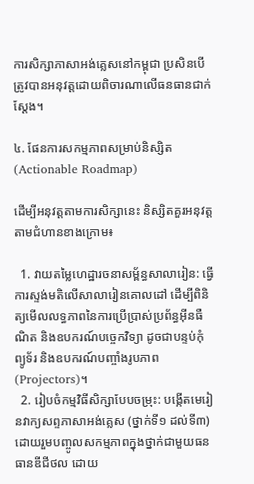ការសិក្សាភាសាអង់គ្លេសនៅកម្ពុជា ប្រសិនបើត្រូវបានអនុវត្តដោយពិចារណាលើធនធានជាក់ស្តែង។

៤. ផែនការសកម្មភាពសម្រាប់និស្សិត (Actionable Roadmap)

ដើម្បីអនុវត្តតាមការសិក្សានេះ និស្សិតគួរអនុវត្តតាមជំហានខាងក្រោម៖

  1. វាយតម្លៃហេដ្ឋារចនាសម្ព័ន្ធសាលារៀន: ធ្វើការស្ទង់មតិលើសាលារៀនគោលដៅ ដើម្បីពិនិត្យមើលលទ្ធភាពនៃការប្រើប្រាស់ប្រព័ន្ធអ៊ីនធឺណិត និងឧបករណ៍បច្ចេកវិទ្យា ដូចជាបន្ទប់កុំព្យូទ័រ និងឧបករណ៍បញ្ចាំងរូបភាព (Projectors)។
  2. រៀបចំកម្មវិធីសិក្សាបែបចម្រុះ: បង្កើតមេរៀនវាក្យសព្ទភាសាអង់គ្លេស (ថ្នាក់ទី១ ដល់ទី៣) ដោយរួមបញ្ចូលសកម្មភាពក្នុងថ្នាក់ជាមួយធនធានឌីជីថល ដោយ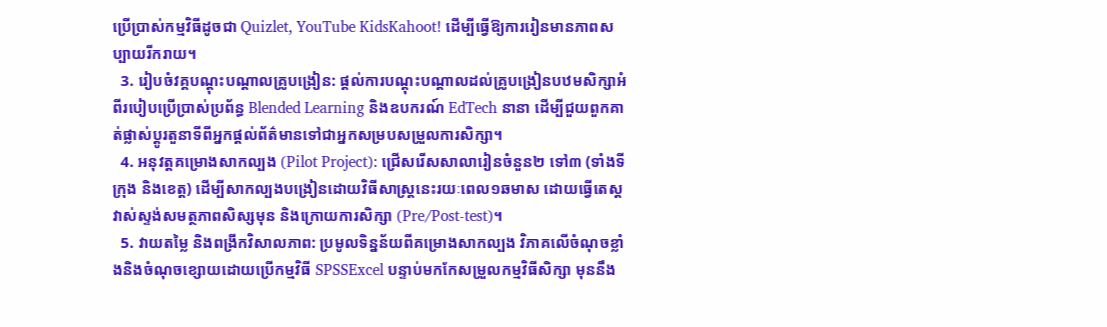ប្រើប្រាស់កម្មវិធីដូចជា Quizlet, YouTube KidsKahoot! ដើម្បីធ្វើឱ្យការរៀនមានភាពសប្បាយរីករាយ។
  3. រៀបចំវគ្គបណ្តុះបណ្តាលគ្រូបង្រៀន: ផ្តល់ការបណ្តុះបណ្តាលដល់គ្រូបង្រៀនបឋមសិក្សាអំពីរបៀបប្រើប្រាស់ប្រព័ន្ធ Blended Learning និងឧបករណ៍ EdTech នានា ដើម្បីជួយពួកគាត់ផ្លាស់ប្តូរតួនាទីពីអ្នកផ្តល់ព័ត៌មានទៅជាអ្នកសម្របសម្រួលការសិក្សា។
  4. អនុវត្តគម្រោងសាកល្បង (Pilot Project): ជ្រើសរើសសាលារៀនចំនួន២ ទៅ៣ (ទាំងទីក្រុង និងខេត្ត) ដើម្បីសាកល្បងបង្រៀនដោយវិធីសាស្ត្រនេះរយៈពេល១ឆមាស ដោយធ្វើតេស្តវាស់ស្ទង់សមត្ថភាពសិស្សមុន និងក្រោយការសិក្សា (Pre/Post-test)។
  5. វាយតម្លៃ និងពង្រីកវិសាលភាព: ប្រមូលទិន្នន័យពីគម្រោងសាកល្បង វិភាគលើចំណុចខ្លាំងនិងចំណុចខ្សោយដោយប្រើកម្មវិធី SPSSExcel បន្ទាប់មកកែសម្រួលកម្មវិធីសិក្សា មុននឹង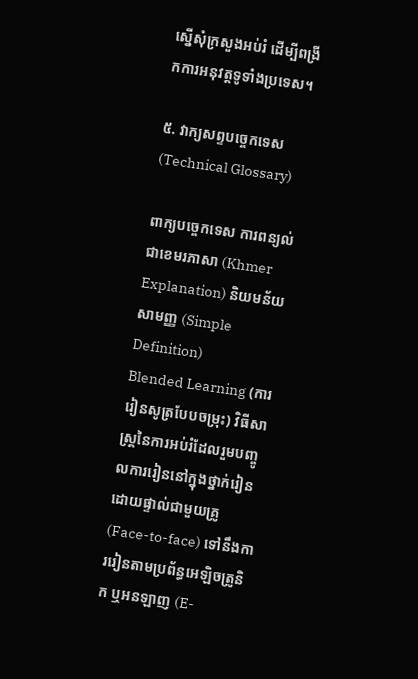ស្នើសុំក្រសួងអប់រំ ដើម្បីពង្រីកការអនុវត្តទូទាំងប្រទេស។

៥. វាក្យសព្ទបច្ចេកទេស (Technical Glossary)

ពាក្យបច្ចេកទេស ការពន្យល់ជាខេមរភាសា (Khmer Explanation) និយមន័យសាមញ្ញ (Simple Definition)
Blended Learning (ការរៀនសូត្របែបចម្រុះ) វិធីសាស្ត្រនៃការអប់រំដែលរួមបញ្ចូលការរៀននៅក្នុងថ្នាក់រៀនដោយផ្ទាល់ជាមួយគ្រូ (Face-to-face) ទៅនឹងការរៀនតាមប្រព័ន្ធអេឡិចត្រូនិក ឬអនឡាញ (E-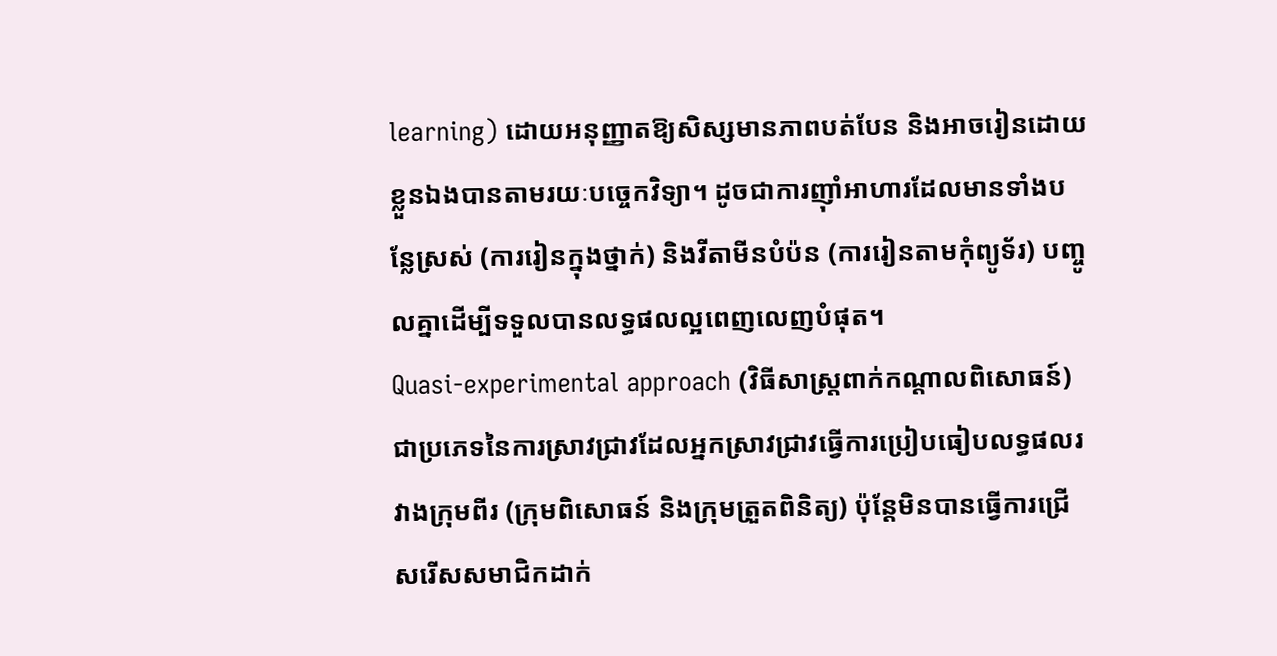learning) ដោយអនុញ្ញាតឱ្យសិស្សមានភាពបត់បែន និងអាចរៀនដោយខ្លួនឯងបានតាមរយៈបច្ចេកវិទ្យា។ ដូចជាការញ៉ាំអាហារដែលមានទាំងបន្លែស្រស់ (ការរៀនក្នុងថ្នាក់) និងវីតាមីនបំប៉ន (ការរៀនតាមកុំព្យូទ័រ) បញ្ចូលគ្នាដើម្បីទទួលបានលទ្ធផលល្អពេញលេញបំផុត។
Quasi-experimental approach (វិធីសាស្ត្រពាក់កណ្តាលពិសោធន៍) ជាប្រភេទនៃការស្រាវជ្រាវដែលអ្នកស្រាវជ្រាវធ្វើការប្រៀបធៀបលទ្ធផលរវាងក្រុមពីរ (ក្រុមពិសោធន៍ និងក្រុមត្រួតពិនិត្យ) ប៉ុន្តែមិនបានធ្វើការជ្រើសរើសសមាជិកដាក់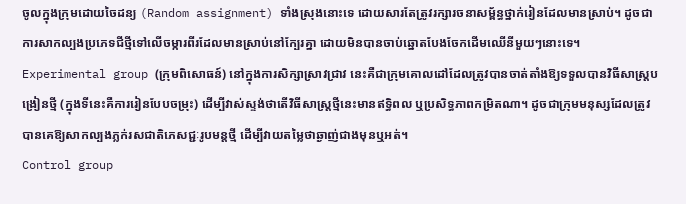ចូលក្នុងក្រុមដោយចៃដន្យ (Random assignment) ទាំងស្រុងនោះទេ ដោយសារតែត្រូវរក្សារចនាសម្ព័ន្ធថ្នាក់រៀនដែលមានស្រាប់។ ដូចជាការសាកល្បងប្រភេទជីថ្មីទៅលើចម្ការពីរដែលមានស្រាប់នៅក្បែរគ្នា ដោយមិនបានចាប់ឆ្នោតបែងចែកដើមឈើនីមួយៗនោះទេ។
Experimental group (ក្រុមពិសោធន៍) នៅក្នុងការសិក្សាស្រាវជ្រាវ នេះគឺជាក្រុមគោលដៅដែលត្រូវបានចាត់តាំងឱ្យទទួលបានវិធីសាស្ត្របង្រៀនថ្មី (ក្នុងទីនេះគឺការរៀនបែបចម្រុះ) ដើម្បីវាស់ស្ទង់ថាតើវិធីសាស្ត្រថ្មីនេះមានឥទ្ធិពល ឬប្រសិទ្ធភាពកម្រិតណា។ ដូចជាក្រុមមនុស្សដែលត្រូវបានគេឱ្យសាកល្បងភ្លក់រសជាតិភេសជ្ជៈរូបមន្តថ្មី ដើម្បីវាយតម្លៃថាឆ្ងាញ់ជាងមុនឬអត់។
Control group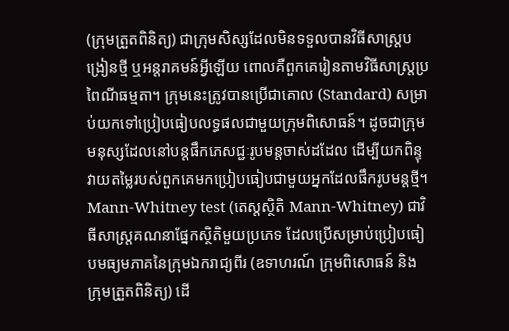(ក្រុមត្រួតពិនិត្យ) ជាក្រុមសិស្សដែលមិនទទួលបានវិធីសាស្ត្របង្រៀនថ្មី ឬអន្តរាគមន៍អ្វីឡើយ ពោលគឺពួកគេរៀនតាមវិធីសាស្ត្រប្រពៃណីធម្មតា។ ក្រុមនេះត្រូវបានប្រើជាគោល (Standard) សម្រាប់យកទៅប្រៀបធៀបលទ្ធផលជាមួយក្រុមពិសោធន៍។ ដូចជាក្រុមមនុស្សដែលនៅបន្តផឹកភេសជ្ជៈរូបមន្តចាស់ដដែល ដើម្បីយកពិន្ទុវាយតម្លៃរបស់ពួកគេមកប្រៀបធៀបជាមួយអ្នកដែលផឹករូបមន្តថ្មី។
Mann-Whitney test (តេស្តស្ថិតិ Mann-Whitney) ជាវិធីសាស្ត្រគណនាផ្នែកស្ថិតិមួយប្រភេទ ដែលប្រើសម្រាប់ប្រៀបធៀបមធ្យមភាគនៃក្រុមឯករាជ្យពីរ (ឧទាហរណ៍ ក្រុមពិសោធន៍ និងក្រុមត្រួតពិនិត្យ) ដើ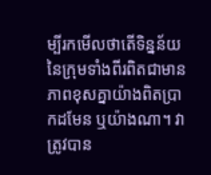ម្បីរកមើលថាតើទិន្នន័យនៃក្រុមទាំងពីរពិតជាមានភាពខុសគ្នាយ៉ាងពិតប្រាកដមែន ឬយ៉ាងណា។ វាត្រូវបាន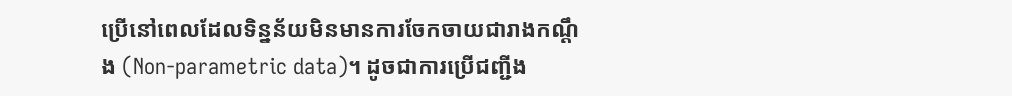ប្រើនៅពេលដែលទិន្នន័យមិនមានការចែកចាយជារាងកណ្តឹង (Non-parametric data)។ ដូចជាការប្រើជញ្ជីង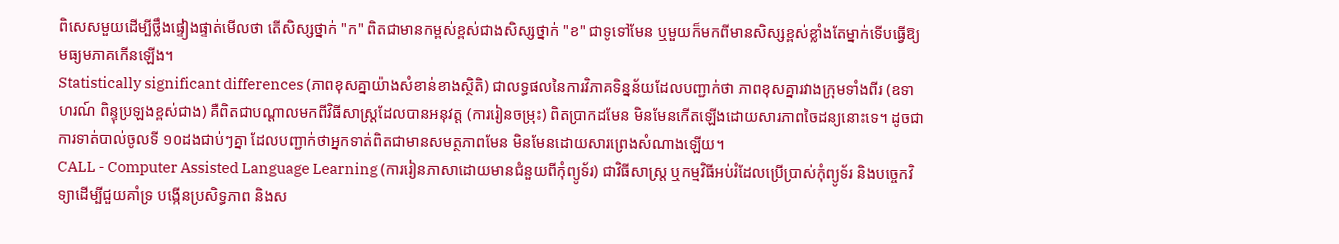ពិសេសមួយដើម្បីថ្លឹងផ្ទៀងផ្ទាត់មើលថា តើសិស្សថ្នាក់ "ក" ពិតជាមានកម្ពស់ខ្ពស់ជាងសិស្សថ្នាក់ "ខ" ជាទូទៅមែន ឬមួយក៏មកពីមានសិស្សខ្ពស់ខ្លាំងតែម្នាក់ទើបធ្វើឱ្យមធ្យមភាគកើនឡើង។
Statistically significant differences (ភាពខុសគ្នាយ៉ាងសំខាន់ខាងស្ថិតិ) ជាលទ្ធផលនៃការវិភាគទិន្នន័យដែលបញ្ជាក់ថា ភាពខុសគ្នារវាងក្រុមទាំងពីរ (ឧទាហរណ៍ ពិន្ទុប្រឡងខ្ពស់ជាង) គឺពិតជាបណ្តាលមកពីវិធីសាស្ត្រដែលបានអនុវត្ត (ការរៀនចម្រុះ) ពិតប្រាកដមែន មិនមែនកើតឡើងដោយសារភាពចៃដន្យនោះទេ។ ដូចជាការទាត់បាល់ចូលទី ១០ដងជាប់ៗគ្នា ដែលបញ្ជាក់ថាអ្នកទាត់ពិតជាមានសមត្ថភាពមែន មិនមែនដោយសារព្រេងសំណាងឡើយ។
CALL - Computer Assisted Language Learning (ការរៀនភាសាដោយមានជំនួយពីកុំព្យូទ័រ) ជាវិធីសាស្ត្រ ឬកម្មវិធីអប់រំដែលប្រើប្រាស់កុំព្យូទ័រ និងបច្ចេកវិទ្យាដើម្បីជួយគាំទ្រ បង្កើនប្រសិទ្ធភាព និងស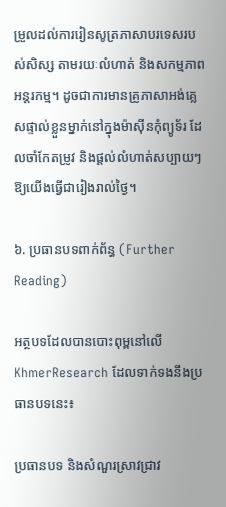ម្រួលដល់ការរៀនសូត្រភាសាបរទេសរបស់សិស្ស តាមរយៈលំហាត់ និងសកម្មភាពអន្តរកម្ម។ ដូចជាការមានគ្រូភាសាអង់គ្លេសផ្ទាល់ខ្លួនម្នាក់នៅក្នុងម៉ាស៊ីនកុំព្យូទ័រ ដែលចាំកែតម្រូវ និងផ្តល់លំហាត់សប្បាយៗឱ្យយើងធ្វើជារៀងរាល់ថ្ងៃ។

៦. ប្រធានបទពាក់ព័ន្ធ (Further Reading)

អត្ថបទដែលបានបោះពុម្ពនៅលើ KhmerResearch ដែលទាក់ទងនឹងប្រធានបទនេះ៖

ប្រធានបទ និងសំណួរស្រាវជ្រាវ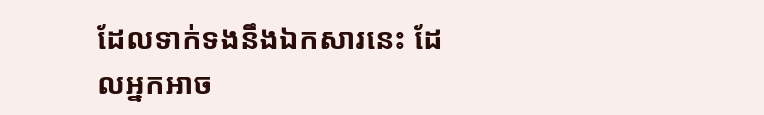ដែលទាក់ទងនឹងឯកសារនេះ ដែលអ្នកអាច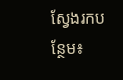ស្វែងរកបន្ថែម៖